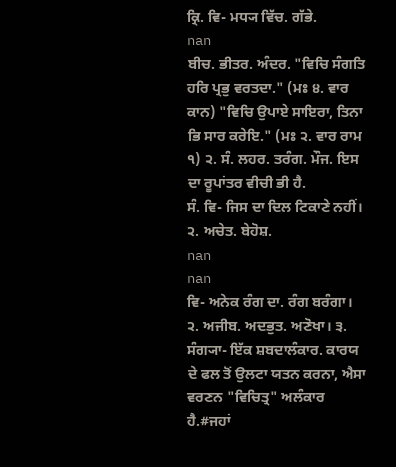ਕ੍ਰਿ. ਵਿ- ਮਧ੍ਯ ਵਿੱਚ. ਗੱਭੇ.
nan
ਬੀਚ. ਭੀਤਰ. ਅੰਦਰ. "ਵਿਚਿ ਸੰਗਤਿ ਹਰਿ ਪ੍ਰਭੁ ਵਰਤਦਾ." (ਮਃ ੪. ਵਾਰ ਕਾਨ) "ਵਿਚਿ ਉਪਾਏ ਸਾਇਰਾ, ਤਿਨਾ ਭਿ ਸਾਰ ਕਰੇਇ." (ਮਃ ੨. ਵਾਰ ਰਾਮ ੧) ੨. ਸੰ. ਲਹਰ. ਤਰੰਗ. ਮੌਜ. ਇਸ ਦਾ ਰੂਪਾਂਤਰ ਵੀਚੀ ਭੀ ਹੈ.
ਸੰ. ਵਿ- ਜਿਸ ਦਾ ਦਿਲ ਟਿਕਾਣੇ ਨਹੀਂ। ੨. ਅਚੇਤ. ਬੇਹੋਸ਼.
nan
nan
ਵਿ- ਅਨੇਕ ਰੰਗ ਦਾ. ਰੰਗ ਬਰੰਗਾ। ੨. ਅਜੀਬ. ਅਦਭੁਤ. ਅਣੋਖਾ। ੩. ਸੰਗ੍ਯਾ- ਇੱਕ ਸ਼ਬਦਾਲੰਕਾਰ. ਕਾਰਯ ਦੇ ਫਲ ਤੋਂ ਉਲਟਾ ਯਤਨ ਕਰਨਾ, ਐਸਾ ਵਰਣਨ "ਵਿਚਿਤ੍ਰ" ਅਲੰਕਾਰ ਹੈ.#ਜਹਾਂ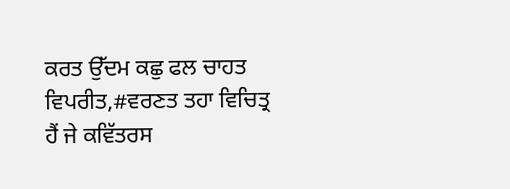ਕਰਤ ਉੱਦਮ ਕਛੁ ਫਲ ਚਾਹਤ ਵਿਪਰੀਤ,#ਵਰਣਤ ਤਹਾ ਵਿਚਿਤ੍ਰ ਹੈਂ ਜੇ ਕਵਿੱਤਰਸ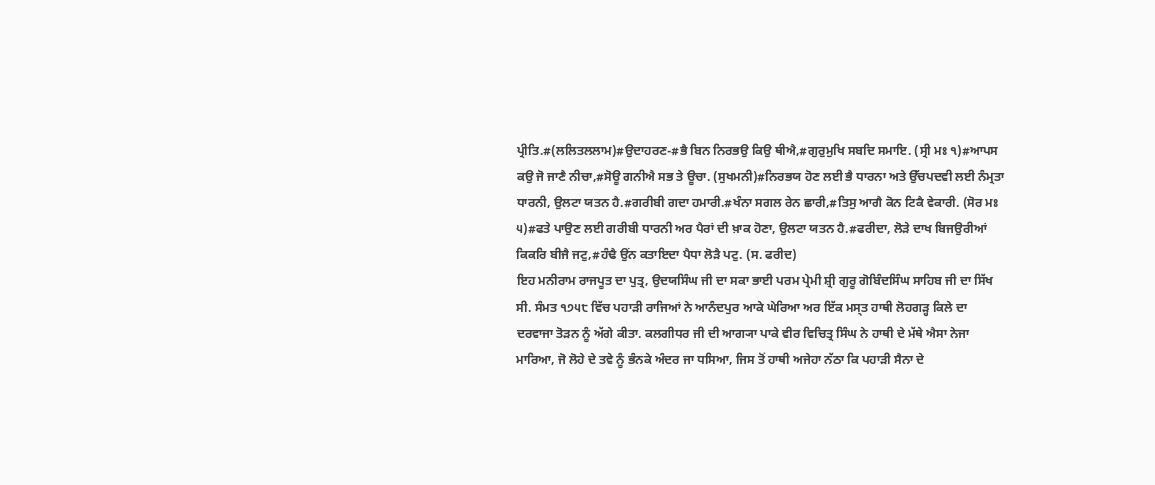ਪ੍ਰੀਤਿ.#(ਲਲਿਤਲਲਾਮ)#ਉਦਾਹਰਣ-#ਭੈ ਬਿਨ ਨਿਰਭਉ ਕਿਉ ਥੀਐ,#ਗੁਰੁਮੁਖਿ ਸਬਦਿ ਸਮਾਇ. (ਸ੍ਰੀ ਮਃ ੧)#ਆਪਸ ਕਉ ਜੋ ਜਾਣੈ ਨੀਚਾ,#ਸੋਊ ਗਨੀਐ ਸਭ ਤੇ ਊਚਾ. (ਸੁਖਮਨੀ)#ਨਿਰਭਯ ਹੋਣ ਲਈ ਭੈ ਧਾਰਨਾ ਅਤੇ ਉੱਚਪਦਵੀ ਲਈ ਨੰਮ੍ਰਤਾ ਧਾਰਨੀ, ਉਲਟਾ ਯਤਨ ਹੈ.#ਗਰੀਬੀ ਗਦਾ ਹਮਾਰੀ.#ਖੰਨਾ ਸਗਲ ਰੇਨ ਛਾਰੀ,#ਤਿਸੁ ਆਗੈ ਕੋਨ ਟਿਕੈ ਵੇਕਾਰੀ. (ਸੋਰ ਮਃ ੫)#ਫਤੇ ਪਾਉਣ ਲਈ ਗਰੀਬੀ ਧਾਰਨੀ ਅਰ ਪੈਰਾਂ ਦੀ ਖ਼ਾਕ ਹੋਣਾ, ਉਲਟਾ ਯਤਨ ਹੈ.#ਫਰੀਦਾ, ਲੋੜੇ ਦਾਖ ਬਿਜਉਰੀਆਂ ਕਿਕਰਿ ਬੀਜੈ ਜਟੁ,#ਹੰਢੈ ਉਂਨ ਕਤਾਇਦਾ ਪੈਧਾ ਲੋੜੈ ਪਟੁ. (ਸ. ਫਰੀਦ)
ਇਹ ਮਨੀਰਾਮ ਰਾਜਪੂਤ ਦਾ ਪੁਤ੍ਰ, ਉਦਯਸਿੰਘ ਜੀ ਦਾ ਸਕਾ ਭਾਈ ਪਰਮ ਪ੍ਰੇਮੀ ਸ਼੍ਰੀ ਗੁਰੂ ਗੋਬਿੰਦਸਿੰਘ ਸਾਹਿਬ ਜੀ ਦਾ ਸਿੱਖ ਸੀ. ਸੰਮਤ ੧੭੫੮ ਵਿੱਚ ਪਹਾੜੀ ਰਾਜਿਆਂ ਨੇ ਆਨੰਦਪੁਰ ਆਕੇ ਘੇਰਿਆ ਅਰ ਇੱਕ ਮਸ੍ਤ ਹਾਥੀ ਲੋਹਗੜ੍ਹ ਕਿਲੇ ਦਾ ਦਰਵਾਜਾ ਤੋੜਨ ਨੂੰ ਅੱਗੇ ਕੀਤਾ. ਕਲਗੀਧਰ ਜੀ ਦੀ ਆਗ੍ਯਾ ਪਾਕੇ ਵੀਰ ਵਿਚਿਤ੍ਰ ਸਿੰਘ ਨੇ ਹਾਥੀ ਦੇ ਮੱਥੇ ਐਸਾ ਨੇਜਾ ਮਾਰਿਆ, ਜੋ ਲੋਹੇ ਦੇ ਤਵੇ ਨੂੰ ਭੰਨਕੇ ਅੰਦਰ ਜਾ ਧਸਿਆ, ਜਿਸ ਤੋਂ ਹਾਥੀ ਅਜੇਹਾ ਨੱਠਾ ਕਿ ਪਹਾੜੀ ਸੈਨਾ ਦੇ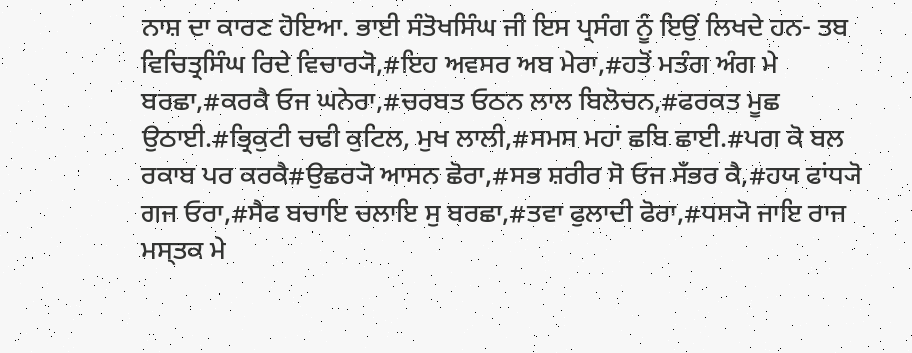ਨਾਸ਼ ਦਾ ਕਾਰਣ ਹੋਇਆ. ਭਾਈ ਸੰਤੋਖਸਿੰਘ ਜੀ ਇਸ ਪ੍ਰਸੰਗ ਨੂੰ ਇਉਂ ਲਿਖਦੇ ਹਨ- ਤਬ ਵਿਚਿਤ੍ਰਸਿੰਘ ਰਿਦੇ ਵਿਚਾਰ੍ਯੋ,#ਇਹ ਅਵਸਰ ਅਬ ਮੇਰਾ,#ਹਤੋਂ ਮਤੰਗ ਅੰਗ ਮੇ ਬਰਛਾ,#ਕਰਕੈ ਓਜ ਘਨੇਰਾ,#ਚਰਬਤ ਓਠਨ ਲਾਲ ਬਿਲੋਚਨ,#ਫਰਕਤ ਮੂਛ ਉਠਾਈ.#ਭ੍ਰਿਕੁਟੀ ਚਢੀ ਕੁਟਿਲ, ਮੁਖ ਲਾਲੀ,#ਸਮਸ ਮਹਾਂ ਛਬਿ ਛਾਈ.#ਪਗ ਕੋ ਬਲ ਰਕਾਬ ਪਰ ਕਰਕੈ#ਉਛਰ੍ਯੋ ਆਸਨ ਛੋਰਾ,#ਸਭ ਸ਼ਰੀਰ ਸੋ ਓਜ ਸਁਭਰ ਕੈ,#ਹਯ ਫਾਂਧ੍ਯੋ ਗਜ ਓਰਾ,#ਸੈਫ ਬਚਾਇ ਚਲਾਇ ਸੁ ਬਰਛਾ,#ਤਵਾ ਫੁਲਾਦੀ ਫੋਰਾ,#ਧਸ੍ਯੋ ਜਾਇ ਰਾਜ ਮਸ੍ਤਕ ਮੇ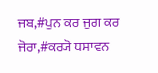ਜਬ,#ਪੁਨ ਕਰ ਜੁਗ ਕਰ ਜੋਰਾ,#ਕਰ੍ਯੋ ਧਸਾਵਨ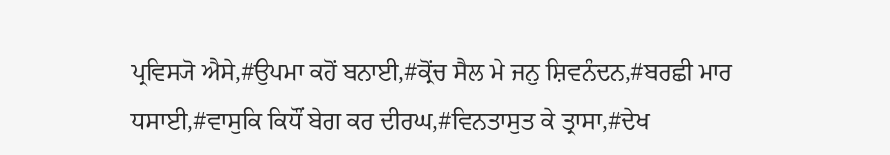ਪ੍ਰਵਿਸ੍ਯੋ ਐਸੇ,#ਉਪਮਾ ਕਹੋਂ ਬਨਾਈ,#ਕ੍ਰੋਂਚ ਸੈਲ ਮੇ ਜਨੁ ਸ਼ਿਵਨੰਦਨ,#ਬਰਛੀ ਮਾਰ ਧਸਾਈ,#ਵਾਸੁਕਿ ਕਿਧੌਂ ਬੇਗ ਕਰ ਦੀਰਘ,#ਵਿਨਤਾਸੁਤ ਕੇ ਤ੍ਰਾਸਾ,#ਦੇਖ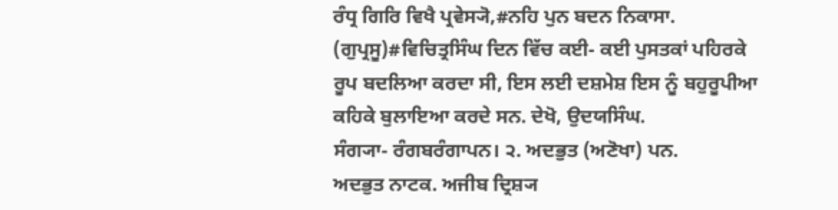ਰੰਧ੍ਰ ਗਿਰਿ ਵਿਖੈ ਪ੍ਰਵੇਸ੍ਯੋ,#ਨਹਿ ਪੁਨ ਬਦਨ ਨਿਕਾਸਾ. (ਗੁਪ੍ਰਸੂ)#ਵਿਚਿਤ੍ਰਸਿੰਘ ਦਿਨ ਵਿੱਚ ਕਈ- ਕਈ ਪੁਸਤਕਾਂ ਪਹਿਰਕੇ ਰੂਪ ਬਦਲਿਆ ਕਰਦਾ ਸੀ, ਇਸ ਲਈ ਦਸ਼ਮੇਸ਼ ਇਸ ਨੂੰ ਬਹੁਰੂਪੀਆ ਕਹਿਕੇ ਬੁਲਾਇਆ ਕਰਦੇ ਸਨ. ਦੇਖੋ, ਉਦਯਸਿੰਘ.
ਸੰਗ੍ਯਾ- ਰੰਗਬਰੰਗਾਪਨ। ੨. ਅਦਭੁਤ (ਅਣੋਖਾ) ਪਨ.
ਅਦਭੁਤ ਨਾਟਕ. ਅਜੀਬ ਦ੍ਰਿਸ਼੍ਯ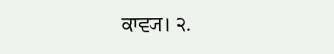ਕਾਵ੍ਯ। ੨.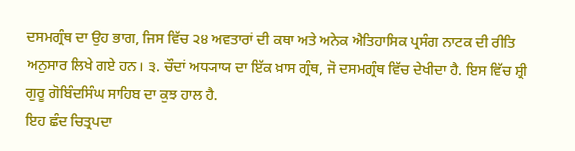ਦਸਮਗ੍ਰੰਥ ਦਾ ਉਹ ਭਾਗ, ਜਿਸ ਵਿੱਚ ੨੪ ਅਵਤਾਰਾਂ ਦੀ ਕਥਾ ਅਤੇ ਅਨੇਕ ਐਤਿਹਾਸਿਕ ਪ੍ਰਸੰਗ ਨਾਟਕ ਦੀ ਰੀਤਿ ਅਨੁਸਾਰ ਲਿਖੇ ਗਏ ਹਨ। ੩. ਚੌਦਾਂ ਅਧ੍ਯਾਯ ਦਾ ਇੱਕ ਖ਼ਾਸ ਗ੍ਰੰਥ, ਜੋ ਦਸਮਗ੍ਰੰਥ ਵਿੱਚ ਦੇਖੀਦਾ ਹੈ. ਇਸ ਵਿੱਚ ਸ਼੍ਰੀ ਗੁਰੂ ਗੋਬਿੰਦਸਿੰਘ ਸਾਹਿਬ ਦਾ ਕੁਝ ਹਾਲ ਹੈ.
ਇਹ ਛੰਦ ਚਿਤ੍ਰਪਦਾ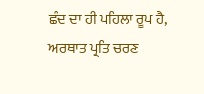ਛੰਦ ਦਾ ਹੀ ਪਹਿਲਾ ਰੂਪ ਹੈ, ਅਰਥਾਤ ਪ੍ਰਤਿ ਚਰਣ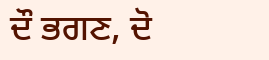ਦੌ ਭਗਣ, ਦੋ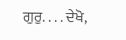ਗੁਰੁ. . . . ਦੇਖੋ,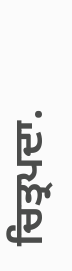ਚਿਤ੍ਰਪਦਾ.